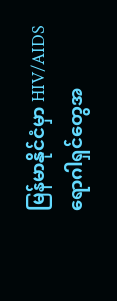မြန်မာနိုင်ငံမှာ HIV/AIDS ရောဂါရှင်တွေအ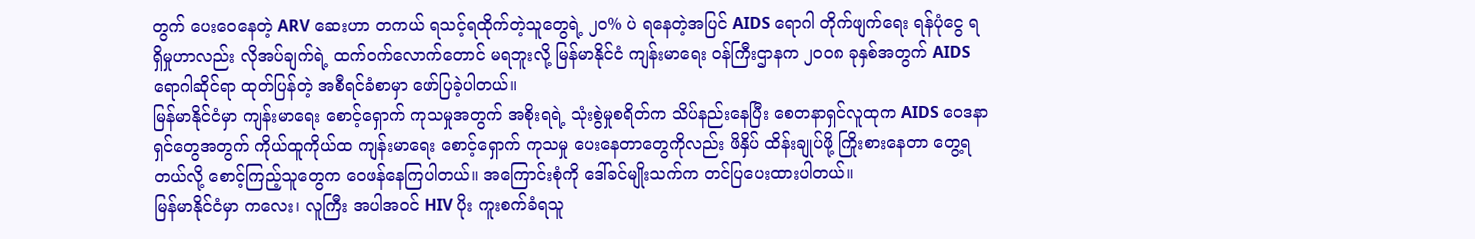တွက် ပေးဝေနေတဲ့ ARV ဆေးဟာ တကယ် ရသင့်ရထိုက်တဲ့သူတွေရဲ့ ၂၀% ပဲ ရနေတဲ့အပြင် AIDS ရောဂါ တိုက်ဖျက်ရေး ရန်ပုံငွေ ရရှိမှုဟာလည်း လိုအပ်ချက်ရဲ့ ထက်ဝက်လောက်တောင် မရဘူးလို့ မြန်မာနိုင်ငံ ကျန်းမာရေး ဝန်ကြီးဌာနက ၂၀၀၈ ခုနှစ်အတွက် AIDS ရောဂါဆိုင်ရာ ထုတ်ပြန်တဲ့ အစီရင်ခံစာမှာ ဖော်ပြခဲ့ပါတယ်။
မြန်မာနိုင်ငံမှာ ကျန်းမာရေး စောင့်ရှောက် ကုသမှုအတွက် အစိုးရရဲ့ သုံးစွဲမှုစရိတ်က သိပ်နည်းနေပြီး စေတနာရှင်လူထုက AIDS ဝေဒနာရှင်တွေအတွက် ကိုယ်ထူကိုယ်ထ ကျန်းမာရေး စောင့်ရှောက် ကုသမှု ပေးနေတာတွေကိုလည်း ဖိနှိပ် ထိန်းချုပ်ဖို့ ကြိုးစားနေတာ တွေ့ရတယ်လို့ စောင့်ကြည့်သူတွေက ဝေဖန်နေကြပါတယ်။ အကြောင်းစုံကို ဒေါ်ခင်မျိုးသက်က တင်ပြပေးထားပါတယ်။
မြန်မာနိုင်ငံမှာ ကလေး၊ လူကြီး အပါအဝင် HIV ပိုး ကူးစက်ခံရသူ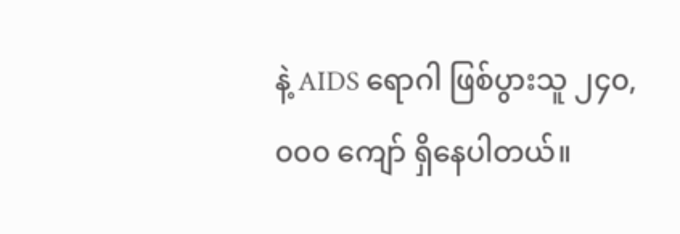နဲ့ AIDS ရောဂါ ဖြစ်ပွားသူ ၂၄၀,၀၀၀ ကျော် ရှိနေပါတယ်။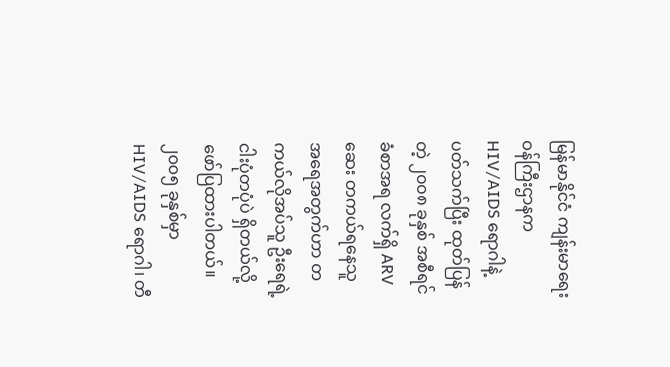မြန်မာနိုင်ငံ ကျန်းမာရေး ဝန်ကြီးဌာနက HIV/AIDS ရောဂါနဲ့ ပတ်သက်ပြီး ထုတ်ပြန်တဲ့ ၂၀၀၈ ခုနှစ် အစီရင်ခံစာအရ လက်ရှိ ARV ဆေး တကယ်ရနေသူ အရေအတွက်ဟာ တကယ်လိုအပ်သူ ဦးရေရဲ့ ငါးပုံတပုံပဲ ရှိတယ်လို့ ဖော်ပြထားပါတယ်။ ၂၀၀၅ ခုနှစ်မှာ HIV/AIDS ရောဂါ၊ တီ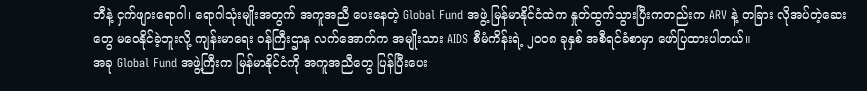ဘီနဲ့ ငှက်ဖျားရောဂါ၊ ရောဂါသုံးမျိုးအတွက် အကူအညီ ပေးနေတဲ့ Global Fund အဖွဲ့ မြန်မာနိုင်ငံထဲက နှုတ်ထွက်သွားပြီးကတည်းက ARV နဲ့ တခြား လိုအပ်တဲ့ဆေးတွေ မဝေနိုင်ခဲ့ဘူးလို့ ကျန်းမာရေး ဝန်ကြီးဌာန လက်အောက်က အမျိုးသား AIDS စီမံကိန်းရဲ့ ၂၀၀၈ ခုနှစ် အစီရင်ခံစာမှာ ဖော်ပြထားပါတယ်။
အခု Global Fund အဖွဲ့ကြီးက မြန်မာနိုင်ငံကို အကူအညီတွေ ပြန်ပြီးပေး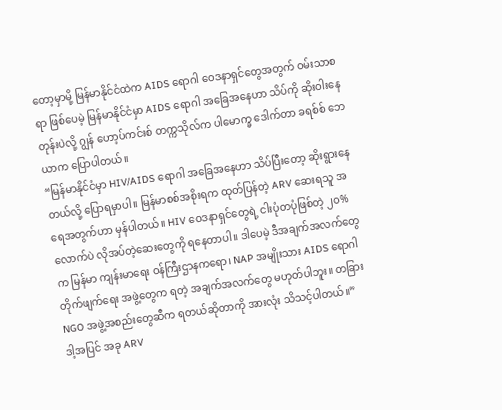တော့မှာမို့ မြန်မာနိုင်ငံထဲက AIDS ရောဂါ ဝေဒနာရှင်တွေအတွက် ဝမ်းသာစရာ ဖြစ်ပေမဲ့ မြန်မာနိုင်ငံမှာ AIDS ရောဂါ အခြေအနေဟာ သိပ်ကို ဆိုးဝါးနေတုန်းပဲလို့ ဂျွန် ဟော့ပ်ကင်းစ် တက္ကသိုလ်က ပါမောက္ခ ဒေါက်တာ ခရစ်စ် ဘေယာက ပြောပါတယ်။
“မြန်မာနိုင်ငံမှာ HIV/AIDS ရောဂါ အခြေအနေဟာ သိပ်ပြီးတော့ ဆိုးရွားနေတယ်လို့ ပြောရမှာပါ။ မြန်မာစစ်အစိုးရက ထုတ်ပြန်တဲ့ ARV ဆေးရသူ အရေအတွက်ဟာ မှန်ပါတယ်။ HIV ဝေဒနာရှင်တွေရဲ့ ငါးပုံတပုံဖြစ်တဲ့ ၂၀% လောက်ပဲ လိုအပ်တဲ့ဆေးတွေကို ရနေတာပါ။ ဒါပေမဲ့ ဒီအချက်အလက်တွေက မြန်မာ ကျန်းမာရေး ဝန်ကြီးဌာနကရော၊ NAP အမျိုးသား AIDS ရောဂါ တိုက်ဖျက်ရေး အဖွဲ့တွေက ရတဲ့ အချက်အလက်တွေ မဟုတ်ပါဘူး။ တခြား NGO အဖွဲ့အစည်းတွေဆီက ရတယ်ဆိုတာကို အားလုံး သိသင့်ပါတယ်။”
ဒါ့အပြင် အခု ARV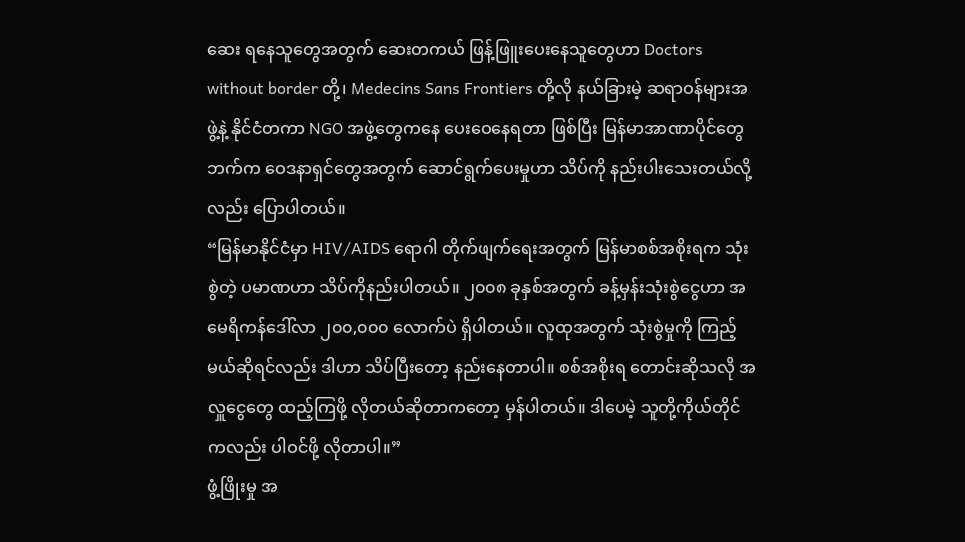ဆေး ရနေသူတွေအတွက် ဆေးတကယ် ဖြန့်ဖြူးပေးနေသူတွေဟာ Doctors without border တို့၊ Medecins Sans Frontiers တို့လို နယ်ခြားမဲ့ ဆရာဝန်များအဖွဲ့နဲ့ နိုင်ငံတကာ NGO အဖွဲ့တွေကနေ ပေးဝေနေရတာ ဖြစ်ပြီး မြန်မာအာဏာပိုင်တွေဘက်က ဝေဒနာရှင်တွေအတွက် ဆောင်ရွက်ပေးမှုဟာ သိပ်ကို နည်းပါးသေးတယ်လို့လည်း ပြောပါတယ်။
“မြန်မာနိုင်ငံမှာ HIV/AIDS ရောဂါ တိုက်ဖျက်ရေးအတွက် မြန်မာစစ်အစိုးရက သုံးစွဲတဲ့ ပမာဏဟာ သိပ်ကိုနည်းပါတယ်။ ၂၀၀၈ ခုနှစ်အတွက် ခန့်မှန်းသုံးစွဲငွေဟာ အမေရိကန်ဒေါ်လာ ၂၀၀,၀၀၀ လောက်ပဲ ရှိပါတယ်။ လူထုအတွက် သုံးစွဲမှုကို ကြည့်မယ်ဆိုရင်လည်း ဒါဟာ သိပ်ပြီးတော့ နည်းနေတာပါ။ စစ်အစိုးရ တောင်းဆိုသလို အလှူငွေတွေ ထည့်ကြဖို့ လိုတယ်ဆိုတာကတော့ မှန်ပါတယ်။ ဒါပေမဲ့ သူတို့ကိုယ်တိုင်ကလည်း ပါဝင်ဖို့ လိုတာပါ။”
ဖွံ့ဖြိုးမှု အ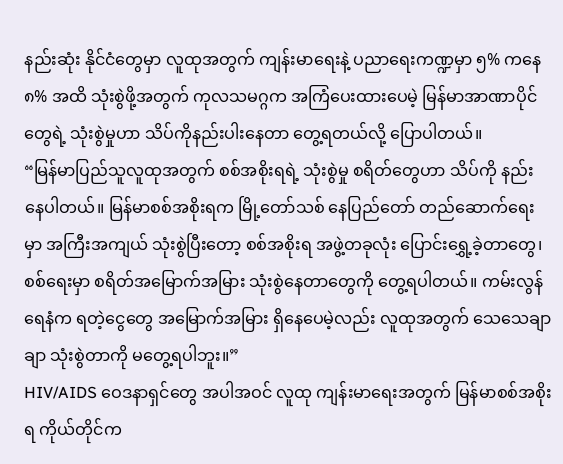နည်းဆုံး နိုင်ငံတွေမှာ လူထုအတွက် ကျန်းမာရေးနဲ့ ပညာရေးကဏ္ဍမှာ ၅% ကနေ ၈% အထိ သုံးစွဲဖို့အတွက် ကုလသမဂ္ဂက အကြံပေးထားပေမဲ့ မြန်မာအာဏာပိုင်တွေရဲ့ သုံးစွဲမှုဟာ သိပ်ကိုနည်းပါးနေတာ တွေ့ရတယ်လို့ ပြောပါတယ်။
“မြန်မာပြည်သူလူထုအတွက် စစ်အစိုးရရဲ့ သုံးစွဲမှု စရိတ်တွေဟာ သိပ်ကို နည်းနေပါတယ်။ မြန်မာစစ်အစိုးရက မြို့တော်သစ် နေပြည်တော် တည်ဆောက်ရေးမှာ အကြီးအကျယ် သုံးစွဲပြီးတော့ စစ်အစိုးရ အဖွဲ့တခုလုံး ပြောင်းရွှေ့ခဲ့တာတွေ၊ စစ်ရေးမှာ စရိတ်အမြောက်အမြား သုံးစွဲနေတာတွေကို တွေ့ရပါတယ်။ ကမ်းလွန်ရေနံက ရတဲ့ငွေတွေ အမြောက်အမြား ရှိနေပေမဲ့လည်း လူထုအတွက် သေသေချာချာ သုံးစွဲတာကို မတွေ့ရပါဘူး။”
HIV/AIDS ဝေဒနာရှင်တွေ အပါအဝင် လူထု ကျန်းမာရေးအတွက် မြန်မာစစ်အစိုးရ ကိုယ်တိုင်က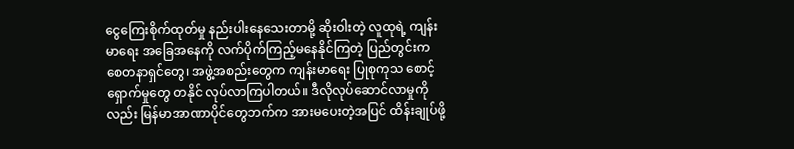ငွေကြေးစိုက်ထုတ်မှု နည်းပါးနေသေးတာမို့ ဆိုးဝါးတဲ့ လူထုရဲ့ ကျန်းမာရေး အခြေအနေကို လက်ပိုက်ကြည့်မနေနိုင်ကြတဲ့ ပြည်တွင်းက စေတနာရှင်တွေ၊ အဖွဲ့အစည်းတွေက ကျန်းမာရေး ပြုစုကုသ စောင့်ရှောက်မှုတွေ တနိုင် လုပ်လာကြပါတယ်။ ဒီလိုလုပ်ဆောင်လာမှုကိုလည်း မြန်မာအာဏာပိုင်တွေဘက်က အားမပေးတဲ့အပြင် ထိန်းချုပ်ဖို့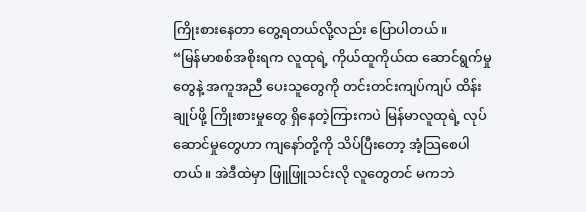ကြိုးစားနေတာ တွေ့ရတယ်လို့လည်း ပြောပါတယ်။
“မြန်မာစစ်အစိုးရက လူထုရဲ့ ကိုယ်ထူကိုယ်ထ ဆောင်ရွက်မှုတွေနဲ့ အကူအညီ ပေးသူတွေကို တင်းတင်းကျပ်ကျပ် ထိန်းချုပ်ဖို့ ကြိုးစားမှုတွေ ရှိနေတဲ့ကြားကပဲ မြန်မာလူထုရဲ့ လုပ်ဆောင်မှုတွေဟာ ကျနော်တို့ကို သိပ်ပြီးတော့ အံ့သြစေပါတယ်။ အဲဒီထဲမှာ ဖြူဖြူသင်းလို လူတွေတင် မကဘဲ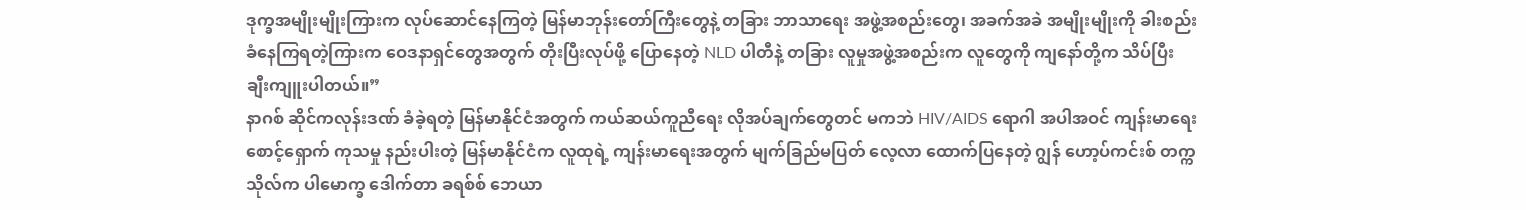ဒုက္ခအမျိုးမျိုးကြားက လုပ်ဆောင်နေကြတဲ့ မြန်မာဘုန်းတော်ကြီးတွေနဲ့ တခြား ဘာသာရေး အဖွဲ့အစည်းတွေ၊ အခက်အခဲ အမျိုးမျိုးကို ခါးစည်းခံနေကြရတဲ့ကြားက ဝေဒနာရှင်တွေအတွက် တိုးပြီးလုပ်ဖို့ ပြောနေတဲ့ NLD ပါတီနဲ့ တခြား လူမှုအဖွဲ့အစည်းက လူတွေကို ကျနော်တို့က သိပ်ပြီး ချီးကျူးပါတယ်။”
နာဂစ် ဆိုင်ကလုန်းဒဏ် ခံခဲ့ရတဲ့ မြန်မာနိုင်ငံအတွက် ကယ်ဆယ်ကူညီရေး လိုအပ်ချက်တွေတင် မကဘဲ HIV/AIDS ရောဂါ အပါအဝင် ကျန်းမာရေး စောင့်ရှောက် ကုသမှု နည်းပါးတဲ့ မြန်မာနိုင်ငံက လူထုရဲ့ ကျန်းမာရေးအတွက် မျက်ခြည်မပြတ် လေ့လာ ထောက်ပြနေတဲ့ ဂျွန် ဟော့ပ်ကင်းစ် တက္ကသိုလ်က ပါမောက္ခ ဒေါက်တာ ခရစ်စ် ဘေယာ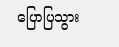ပြောပြသွား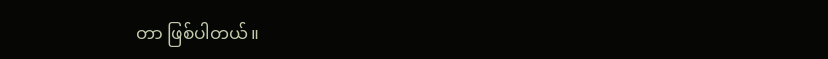တာ ဖြစ်ပါတယ်။